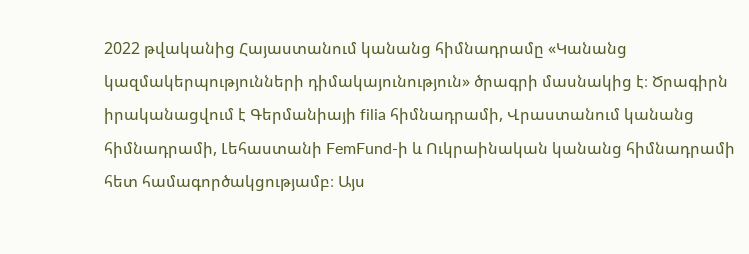2022 թվականից Հայաստանում կանանց հիմնադրամը «Կանանց կազմակերպությունների դիմակայունություն» ծրագրի մասնակից է։ Ծրագիրն իրականացվում է Գերմանիայի filia հիմնադրամի, Վրաստանում կանանց հիմնադրամի, Լեհաստանի FemFund-ի և Ուկրաինական կանանց հիմնադրամի հետ համագործակցությամբ։ Այս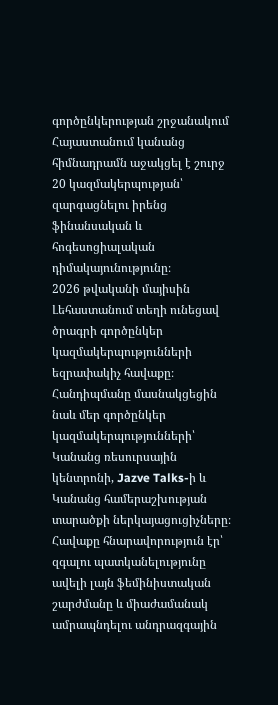գործընկերության շրջանակում Հայաստանում կանանց հիմնադրամն աջակցել է շուրջ 20 կազմակերպության՝ զարգացնելու իրենց ֆինանսական և հոգեսոցիալական դիմակայունությունը։
2026 թվականի մայիսին Լեհաստանում տեղի ունեցավ ծրագրի գործընկեր կազմակերպությունների եզրափակիչ հավաքը։ Հանդիպմանը մասնակցեցին նաև մեր գործընկեր կազմակերպությունների՝ Կանանց ռեսուրսային կենտրոնի, Jazve Talks-ի և Կանանց համերաշխության տարածքի ներկայացուցիչները։
Հավաքը հնարավորություն էր՝ զգալու պատկանելությունը ավելի լայն ֆեմինիստական շարժմանը և միաժամանակ ամրապնդելու անդրազգային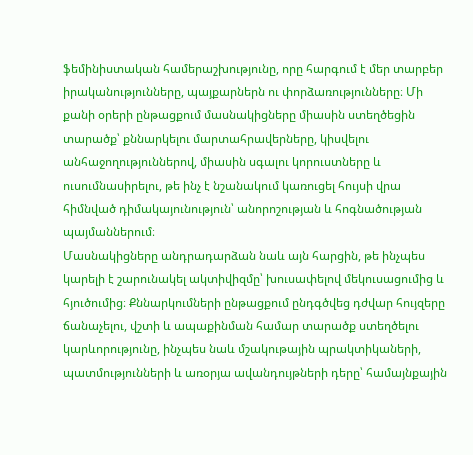ֆեմինիստական համերաշխությունը, որը հարգում է մեր տարբեր իրականությունները, պայքարներն ու փորձառությունները։ Մի քանի օրերի ընթացքում մասնակիցները միասին ստեղծեցին տարածք՝ քննարկելու մարտահրավերները, կիսվելու անհաջողություններով, միասին սգալու կորուստները և ուսումնասիրելու, թե ինչ է նշանակում կառուցել հույսի վրա հիմնված դիմակայունություն՝ անորոշության և հոգնածության պայմաններում։
Մասնակիցները անդրադարձան նաև այն հարցին, թե ինչպես կարելի է շարունակել ակտիվիզմը՝ խուսափելով մեկուսացումից և հյուծումից։ Քննարկումների ընթացքում ընդգծվեց դժվար հույզերը ճանաչելու, վշտի և ապաքինման համար տարածք ստեղծելու կարևորությունը, ինչպես նաև մշակութային պրակտիկաների, պատմությունների և առօրյա ավանդույթների դերը՝ համայնքային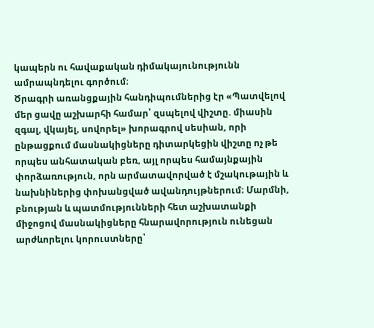կապերն ու հավաքական դիմակայունությունն ամրապնդելու գործում։
Ծրագրի առանցքային հանդիպումներից էր «Պատվելով մեր ցավը աշխարհի համար՝ զսպելով վիշտը. միասին զգալ, վկայել, սովորել» խորագրով սեսիան, որի ընթացքում մասնակիցները դիտարկեցին վիշտը ոչ թե որպես անհատական բեռ, այլ որպես համայնքային փորձառություն, որն արմատավորված է մշակութային և նախնիներից փոխանցված ավանդույթներում։ Մարմնի, բնության և պատմությունների հետ աշխատանքի միջոցով մասնակիցները հնարավորություն ունեցան արժևորելու կորուստները՝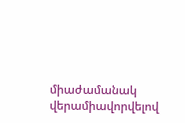միաժամանակ վերամիավորվելով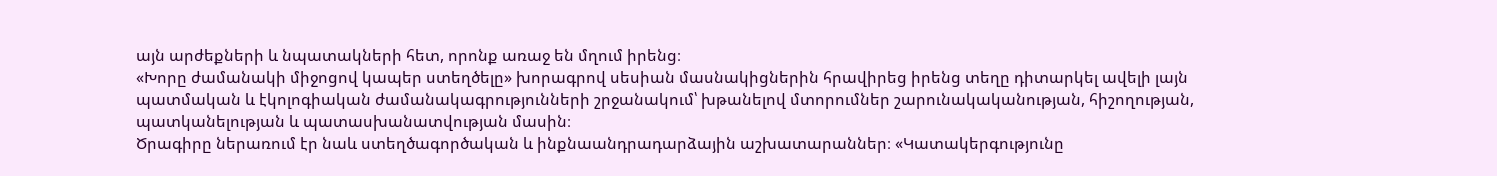այն արժեքների և նպատակների հետ, որոնք առաջ են մղում իրենց։
«Խորը ժամանակի միջոցով կապեր ստեղծելը» խորագրով սեսիան մասնակիցներին հրավիրեց իրենց տեղը դիտարկել ավելի լայն պատմական և էկոլոգիական ժամանակագրությունների շրջանակում՝ խթանելով մտորումներ շարունակականության, հիշողության, պատկանելության և պատասխանատվության մասին։
Ծրագիրը ներառում էր նաև ստեղծագործական և ինքնաանդրադարձային աշխատարաններ։ «Կատակերգությունը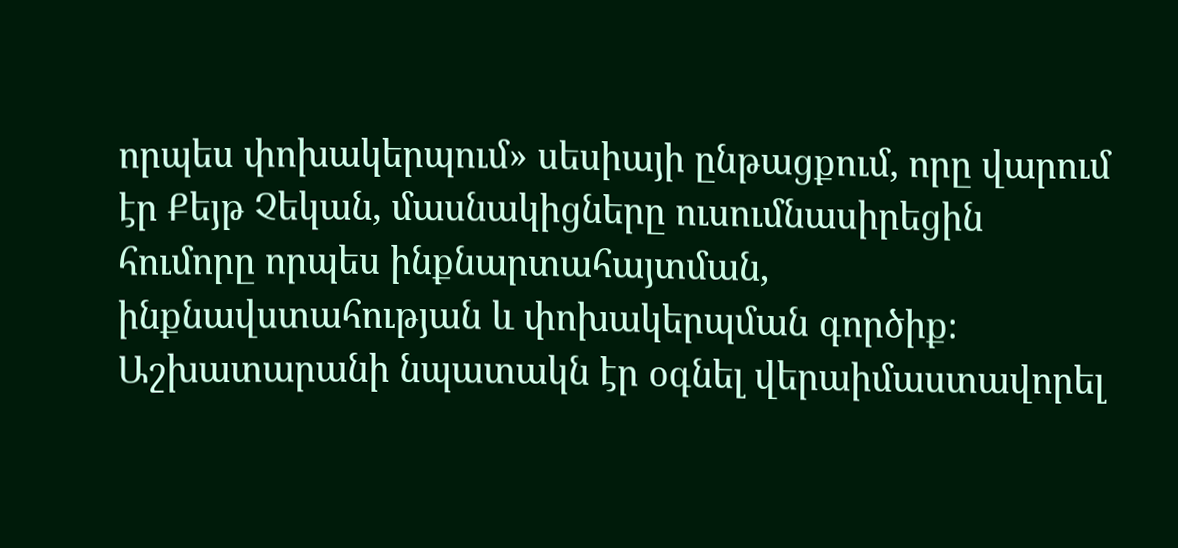որպես փոխակերպում» սեսիայի ընթացքում, որը վարում էր Քեյթ Չեկան, մասնակիցները ուսումնասիրեցին հումորը որպես ինքնարտահայտման, ինքնավստահության և փոխակերպման գործիք։ Աշխատարանի նպատակն էր օգնել վերաիմաստավորել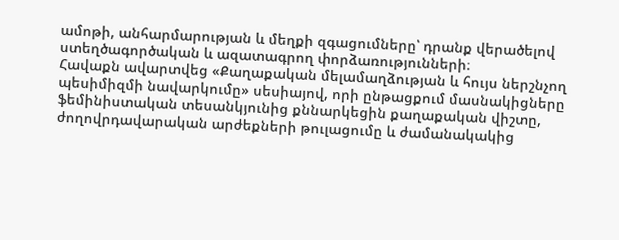ամոթի, անհարմարության և մեղքի զգացումները՝ դրանք վերածելով ստեղծագործական և ազատագրող փորձառությունների։
Հավաքն ավարտվեց «Քաղաքական մելամաղձության և հույս ներշնչող պեսիմիզմի նավարկումը» սեսիայով, որի ընթացքում մասնակիցները ֆեմինիստական տեսանկյունից քննարկեցին քաղաքական վիշտը, ժողովրդավարական արժեքների թուլացումը և ժամանակակից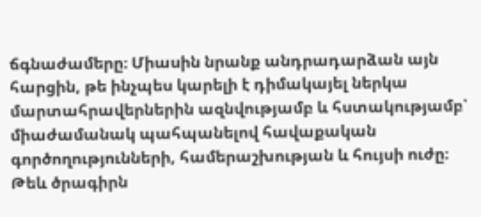ճգնաժամերը։ Միասին նրանք անդրադարձան այն հարցին, թե ինչպես կարելի է դիմակայել ներկա մարտահրավերներին ազնվությամբ և հստակությամբ՝ միաժամանակ պահպանելով հավաքական գործողությունների, համերաշխության և հույսի ուժը։
Թեև ծրագիրն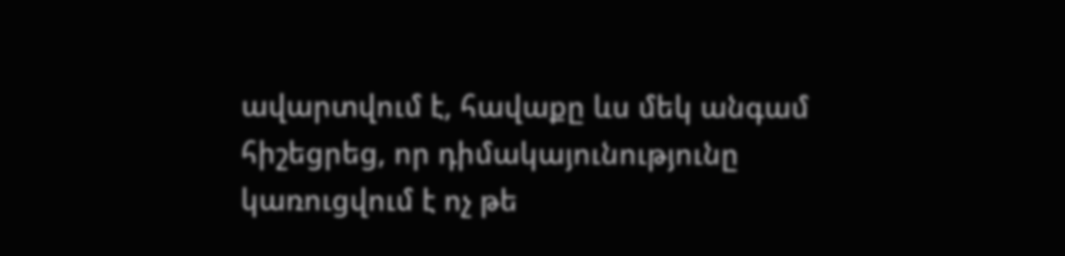ավարտվում է, հավաքը ևս մեկ անգամ հիշեցրեց, որ դիմակայունությունը կառուցվում է ոչ թե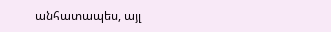անհատապես, այլ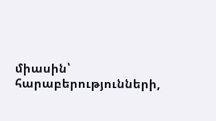միասին՝ հարաբերությունների,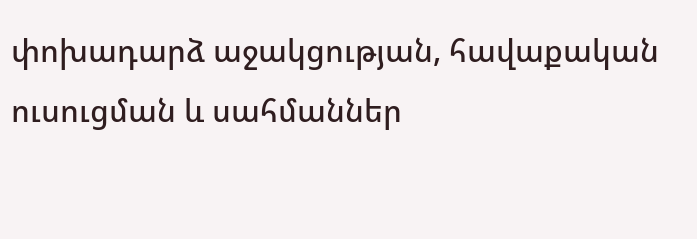փոխադարձ աջակցության, հավաքական ուսուցման և սահմաններ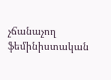չճանաչող ֆեմինիստական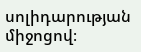սոլիդարության միջոցով։